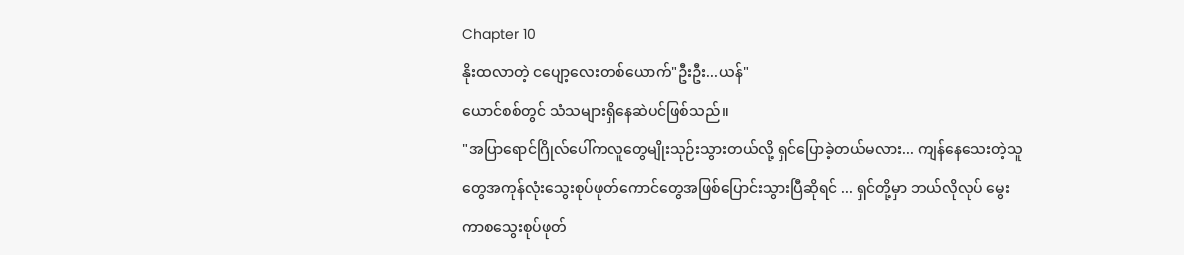Chapter 10
နိုးထလာတဲ့ ငပျော့လေးတစ်ယောက်"ဦးဦး...ယန်"
ယောင်စစ်တွင် သံသများရှိနေဆဲပင်ဖြစ်သည်။
"အပြာရောင်ဂြိုလ်ပေါ်ကလူတွေမျိုးသုဉ်းသွားတယ်လို့ ရှင်ပြောခဲ့တယ်မလား... ကျန်နေသေးတဲ့သူတွေအကုန်လုံးသွေးစုပ်ဖုတ်ကောင်တွေအဖြစ်ပြောင်းသွားပြီဆိုရင် ... ရှင်တို့မှာ ဘယ်လိုလုပ် မွေးကာစသွေးစုပ်ဖုတ်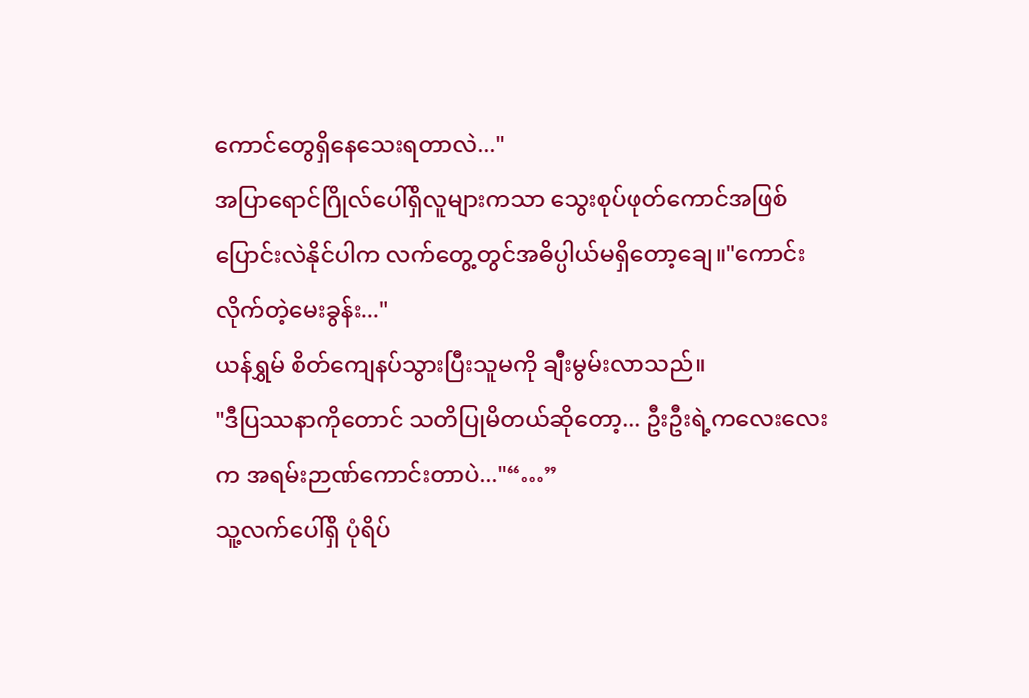ကောင်တွေရှိနေသေးရတာလဲ..."
အပြာရောင်ဂြိုလ်ပေါ်ရှိလူများကသာ သွေးစုပ်ဖုတ်ကောင်အဖြစ်ပြောင်းလဲနိုင်ပါက လက်တွေ့တွင်အဓိပ္ပါယ်မရှိတော့ချေ။"ကောင်းလိုက်တဲ့မေးခွန်း..."
ယန်ရွှမ် စိတ်ကျေနပ်သွားပြီးသူမကို ချီးမွမ်းလာသည်။
"ဒီပြဿနာကိုတောင် သတိပြုမိတယ်ဆိုတော့... ဦးဦးရဲ့ကလေးလေးက အရမ်းဉာဏ်ကောင်းတာပဲ..."“…”
သူ့လက်ပေါ်ရှိ ပုံရိပ်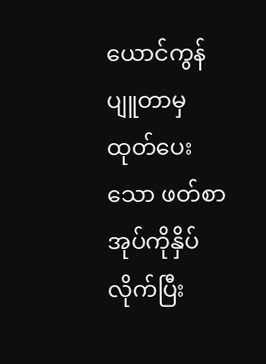ယောင်ကွန်ပျူတာမှထုတ်ပေးသော ဖတ်စာအုပ်ကိုနှိပ်လိုက်ပြီး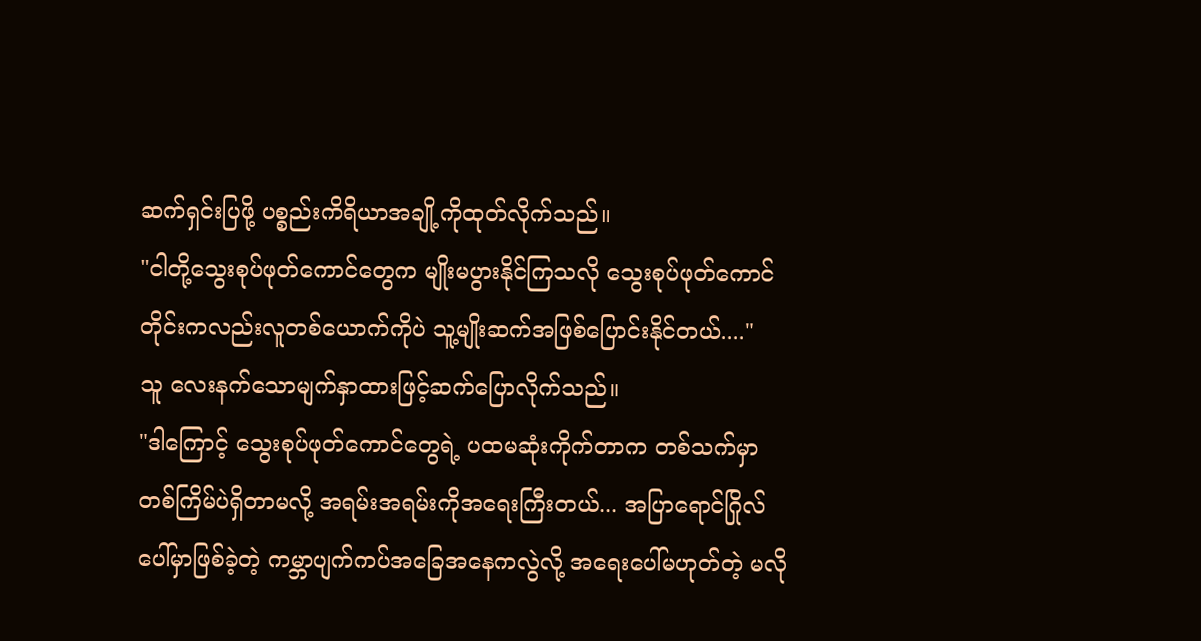ဆက်ရှင်းပြဖို့ ပစ္စည်းကိရိယာအချို့ကိုထုတ်လိုက်သည်။
"ငါတို့သွေးစုပ်ဖုတ်ကောင်တွေက မျိုးမပွားနိုင်ကြသလို သွေးစုပ်ဖုတ်ကောင်တိုင်းကလည်းလူတစ်ယောက်ကိုပဲ သူ့မျိုးဆက်အဖြစ်ပြောင်းနိုင်တယ်...."
သူ လေးနက်သောမျက်နှာထားဖြင့်ဆက်ပြောလိုက်သည်။
"ဒါကြောင့် သွေးစုပ်ဖုတ်ကောင်တွေရဲ့ ပထမဆုံးကိုက်တာက တစ်သက်မှာတစ်ကြိမ်ပဲရှိတာမလို့ အရမ်းအရမ်းကိုအရေးကြီးတယ်... အပြာရောင်ဂြိုလ်ပေါ်မှာဖြစ်ခဲ့တဲ့ ကမ္ဘာပျက်ကပ်အခြေအနေကလွဲလို့ အရေးပေါ်မဟုတ်တဲ့ မလို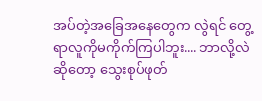အပ်တဲ့အခြေအနေတွေက လွဲရင် တွေ့ရာလူကိုမကိုက်ကြပါဘူး.... ဘာလို့လဲဆိုတော့ သွေးစုပ်ဖုတ်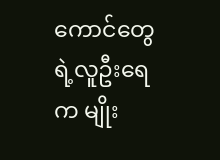ကောင်တွေရဲ့လူဦးရေက မျိုး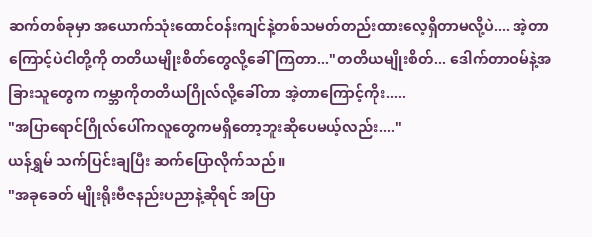ဆက်တစ်ခုမှာ အယောက်သုံးထောင်ဝန်းကျင်နဲ့တစ်သမတ်တည်းထားလေ့ရှိတာမလို့ပဲ.... အဲ့တာကြောင့်ပဲငါတို့ကို တတိယမျိုးစိတ်တွေလို့ခေါ်ကြတာ..."တတိယမျိုးစိတ်... ဒေါက်တာဝမ်နဲ့အခြားသူတွေက ကမ္ဘာကိုတတိယဂြိုလ်လို့ခေါ်တာ အဲ့တာကြောင့်ကိုး.....
"အပြာရောင်ဂြိုလ်ပေါ်ကလူတွေကမရှိတော့ဘူးဆိုပေမယ့်လည်း...."
ယန်ရွှမ် သက်ပြင်းချပြီး ဆက်ပြောလိုက်သည်။
"အခုခေတ် မျိုးရိုးဗီဇနည်းပညာနဲ့ဆိုရင် အပြာ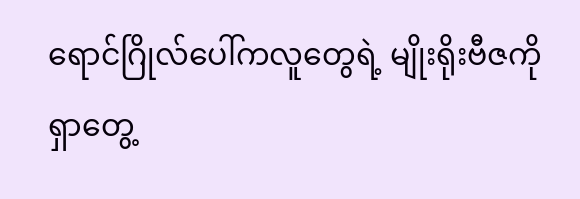ရောင်ဂြိုလ်ပေါ်ကလူတွေရဲ့ မျိုးရိုးဗီဇကိုရှာတွေ့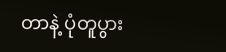တာနဲ့ ပုံတူပွား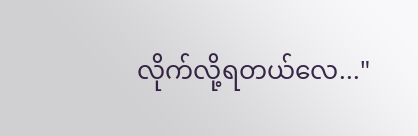လိုက်လို့ရတယ်လေ..."